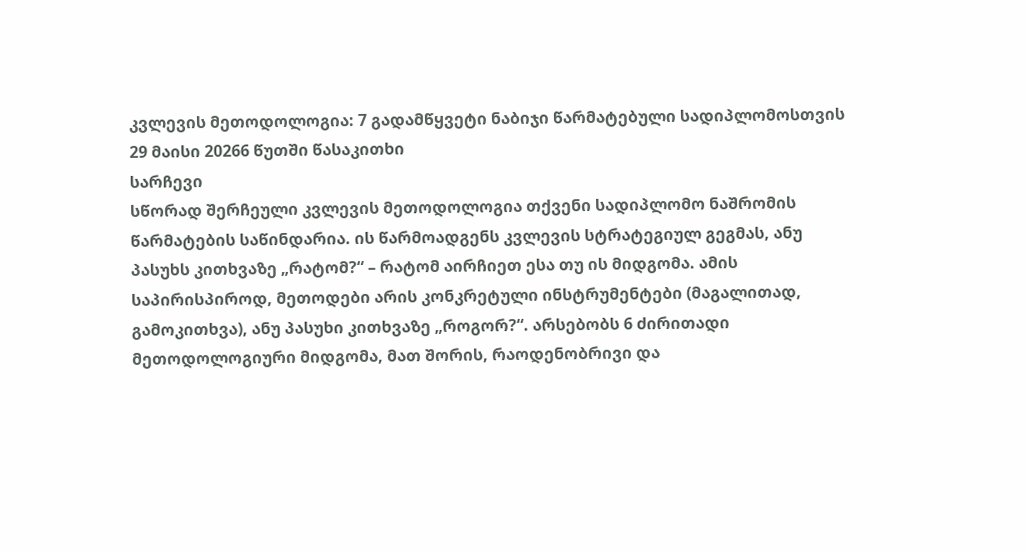კვლევის მეთოდოლოგია: 7 გადამწყვეტი ნაბიჯი წარმატებული სადიპლომოსთვის
29 მაისი 20266 წუთში წასაკითხი
სარჩევი
სწორად შერჩეული კვლევის მეთოდოლოგია თქვენი სადიპლომო ნაშრომის წარმატების საწინდარია. ის წარმოადგენს კვლევის სტრატეგიულ გეგმას, ანუ პასუხს კითხვაზე „რატომ?“ – რატომ აირჩიეთ ესა თუ ის მიდგომა. ამის საპირისპიროდ, მეთოდები არის კონკრეტული ინსტრუმენტები (მაგალითად, გამოკითხვა), ანუ პასუხი კითხვაზე „როგორ?“. არსებობს 6 ძირითადი მეთოდოლოგიური მიდგომა, მათ შორის, რაოდენობრივი და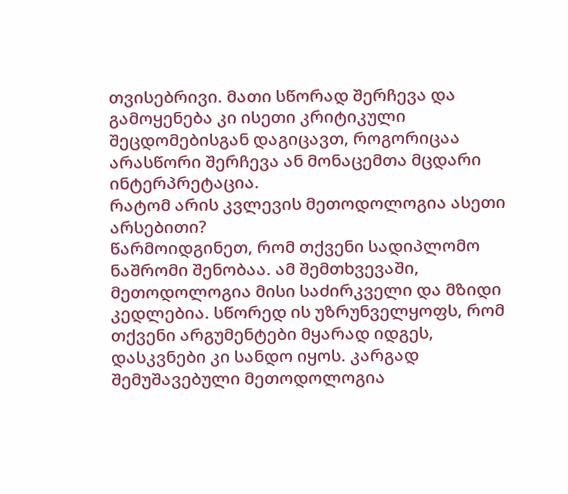თვისებრივი. მათი სწორად შერჩევა და გამოყენება კი ისეთი კრიტიკული შეცდომებისგან დაგიცავთ, როგორიცაა არასწორი შერჩევა ან მონაცემთა მცდარი ინტერპრეტაცია.
რატომ არის კვლევის მეთოდოლოგია ასეთი არსებითი?
წარმოიდგინეთ, რომ თქვენი სადიპლომო ნაშრომი შენობაა. ამ შემთხვევაში, მეთოდოლოგია მისი საძირკველი და მზიდი კედლებია. სწორედ ის უზრუნველყოფს, რომ თქვენი არგუმენტები მყარად იდგეს, დასკვნები კი სანდო იყოს. კარგად შემუშავებული მეთოდოლოგია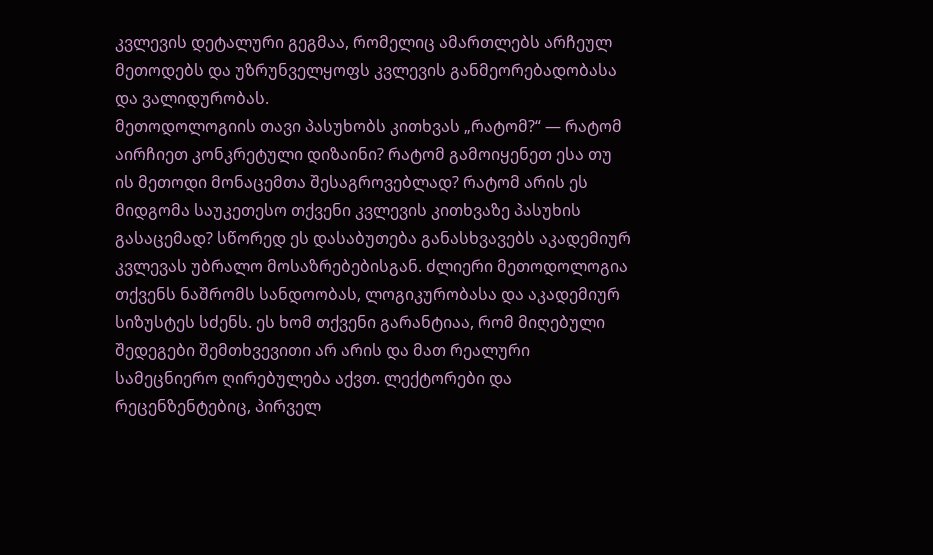კვლევის დეტალური გეგმაა, რომელიც ამართლებს არჩეულ მეთოდებს და უზრუნველყოფს კვლევის განმეორებადობასა და ვალიდურობას.
მეთოდოლოგიის თავი პასუხობს კითხვას „რატომ?“ — რატომ აირჩიეთ კონკრეტული დიზაინი? რატომ გამოიყენეთ ესა თუ ის მეთოდი მონაცემთა შესაგროვებლად? რატომ არის ეს მიდგომა საუკეთესო თქვენი კვლევის კითხვაზე პასუხის გასაცემად? სწორედ ეს დასაბუთება განასხვავებს აკადემიურ კვლევას უბრალო მოსაზრებებისგან. ძლიერი მეთოდოლოგია თქვენს ნაშრომს სანდოობას, ლოგიკურობასა და აკადემიურ სიზუსტეს სძენს. ეს ხომ თქვენი გარანტიაა, რომ მიღებული შედეგები შემთხვევითი არ არის და მათ რეალური სამეცნიერო ღირებულება აქვთ. ლექტორები და რეცენზენტებიც, პირველ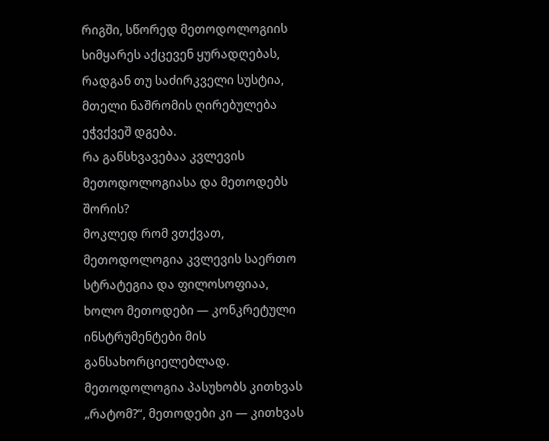რიგში, სწორედ მეთოდოლოგიის სიმყარეს აქცევენ ყურადღებას, რადგან თუ საძირკველი სუსტია, მთელი ნაშრომის ღირებულება ეჭვქვეშ დგება.
რა განსხვავებაა კვლევის მეთოდოლოგიასა და მეთოდებს შორის?
მოკლედ რომ ვთქვათ, მეთოდოლოგია კვლევის საერთო სტრატეგია და ფილოსოფიაა, ხოლო მეთოდები — კონკრეტული ინსტრუმენტები მის განსახორციელებლად. მეთოდოლოგია პასუხობს კითხვას „რატომ?“, მეთოდები კი — კითხვას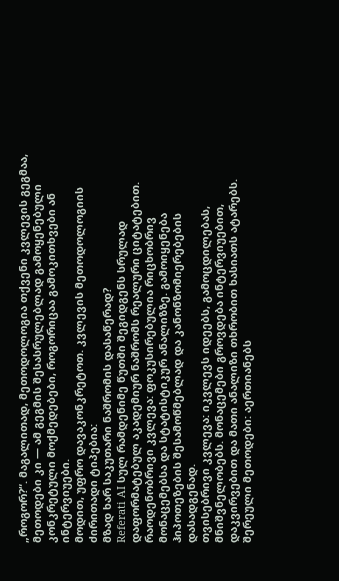„როგორ?“. მაგალითად, მეთოდოლოგია თქვენი კვლევის გეგმაა, მეთოდები კი — ამ გეგმის შესასრულებლად გამოყენებული კონკრეტული მოქმედებები, როგორიცაა გამოკითხვები ან ინტერვიუები.
მოდით, უფრო დავაკონკრეტოთ. კვლევის მეთოდოლოგიის ძირითადი ტიპებია:
მზად ხარ საკუთარი ნაშრომის დასაწერად?
Referati AI სულ რამდენიმე წუთში შეგიდგენს სრულად დაფორმატებულ აკადემიურ ნაშრომს რეალური ციტატებით.
რაოდენობრივი კვლევა: ფოკუსირებულია რიცხობრივ მონაცემებსა და სტატისტიკურ ანალიზზე. გამოიყენება ჰიპოთეზების შესამოწმებლად და კანონზომიერებების დასადგენად.
თვისებრივი კვლევა: იკვლევს იდეებს, გამოცდილებას, მნიშვნელობებს. მონაცემები გროვდება ინტერვიუებით, დაკვირვებით და მათი ანალიზი თხრობით ხასიათს ატარებს.
შერეული მეთოდები: აერთიანებს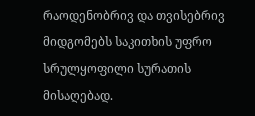რაოდენობრივ და თვისებრივ მიდგომებს საკითხის უფრო სრულყოფილი სურათის მისაღებად.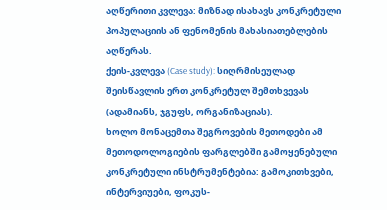აღწერითი კვლევა: მიზნად ისახავს კონკრეტული პოპულაციის ან ფენომენის მახასიათებლების აღწერას.
ქეის-კვლევა (Case study): სიღრმისეულად შეისწავლის ერთ კონკრეტულ შემთხვევას (ადამიანს, ჯგუფს, ორგანიზაციას).
ხოლო მონაცემთა შეგროვების მეთოდები ამ მეთოდოლოგიების ფარგლებში გამოყენებული კონკრეტული ინსტრუმენტებია: გამოკითხვები, ინტერვიუები, ფოკუს-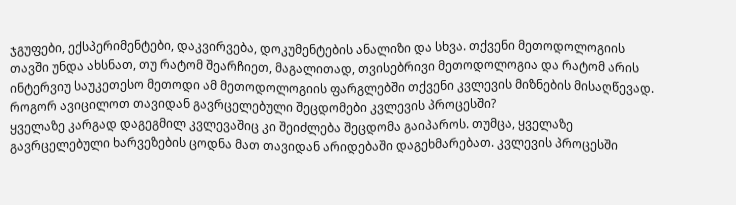ჯგუფები, ექსპერიმენტები, დაკვირვება, დოკუმენტების ანალიზი და სხვა. თქვენი მეთოდოლოგიის თავში უნდა ახსნათ, თუ რატომ შეარჩიეთ, მაგალითად, თვისებრივი მეთოდოლოგია და რატომ არის ინტერვიუ საუკეთესო მეთოდი ამ მეთოდოლოგიის ფარგლებში თქვენი კვლევის მიზნების მისაღწევად.
როგორ ავიცილოთ თავიდან გავრცელებული შეცდომები კვლევის პროცესში?
ყველაზე კარგად დაგეგმილ კვლევაშიც კი შეიძლება შეცდომა გაიპაროს. თუმცა, ყველაზე გავრცელებული ხარვეზების ცოდნა მათ თავიდან არიდებაში დაგეხმარებათ. კვლევის პროცესში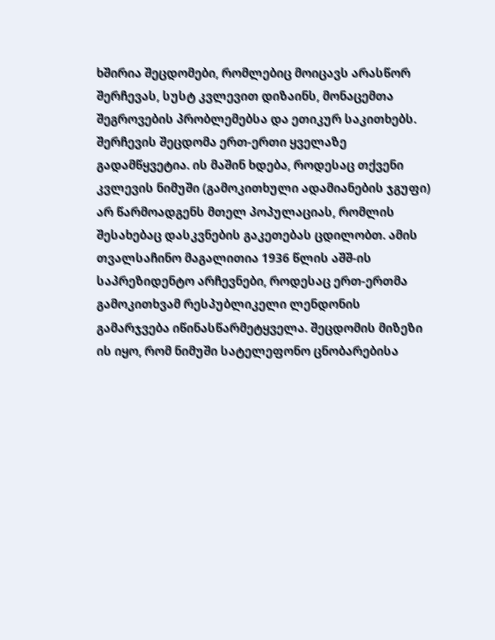ხშირია შეცდომები, რომლებიც მოიცავს არასწორ შერჩევას, სუსტ კვლევით დიზაინს, მონაცემთა შეგროვების პრობლემებსა და ეთიკურ საკითხებს.
შერჩევის შეცდომა ერთ-ერთი ყველაზე გადამწყვეტია. ის მაშინ ხდება, როდესაც თქვენი კვლევის ნიმუში (გამოკითხული ადამიანების ჯგუფი) არ წარმოადგენს მთელ პოპულაციას, რომლის შესახებაც დასკვნების გაკეთებას ცდილობთ. ამის თვალსაჩინო მაგალითია 1936 წლის აშშ-ის საპრეზიდენტო არჩევნები, როდესაც ერთ-ერთმა გამოკითხვამ რესპუბლიკელი ლენდონის გამარჯვება იწინასწარმეტყველა. შეცდომის მიზეზი ის იყო, რომ ნიმუში სატელეფონო ცნობარებისა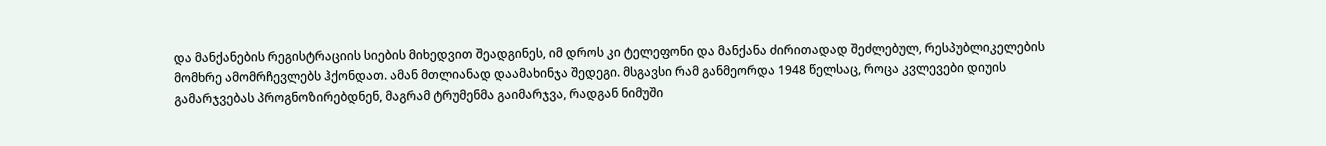და მანქანების რეგისტრაციის სიების მიხედვით შეადგინეს, იმ დროს კი ტელეფონი და მანქანა ძირითადად შეძლებულ, რესპუბლიკელების მომხრე ამომრჩევლებს ჰქონდათ. ამან მთლიანად დაამახინჯა შედეგი. მსგავსი რამ განმეორდა 1948 წელსაც, როცა კვლევები დიუის გამარჯვებას პროგნოზირებდნენ, მაგრამ ტრუმენმა გაიმარჯვა, რადგან ნიმუში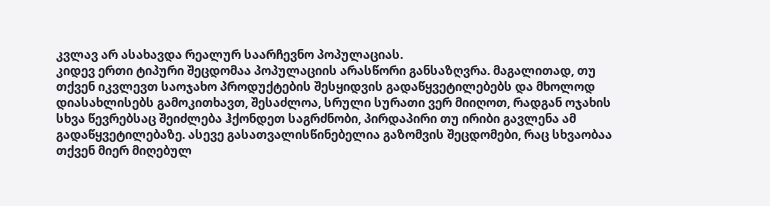კვლავ არ ასახავდა რეალურ საარჩევნო პოპულაციას.
კიდევ ერთი ტიპური შეცდომაა პოპულაციის არასწორი განსაზღვრა. მაგალითად, თუ თქვენ იკვლევთ საოჯახო პროდუქტების შესყიდვის გადაწყვეტილებებს და მხოლოდ დიასახლისებს გამოკითხავთ, შესაძლოა, სრული სურათი ვერ მიიღოთ, რადგან ოჯახის სხვა წევრებსაც შეიძლება ჰქონდეთ საგრძნობი, პირდაპირი თუ ირიბი გავლენა ამ გადაწყვეტილებაზე. ასევე გასათვალისწინებელია გაზომვის შეცდომები, რაც სხვაობაა თქვენ მიერ მიღებულ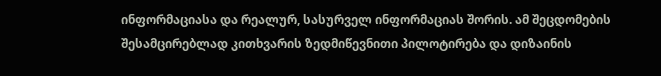ინფორმაციასა და რეალურ, სასურველ ინფორმაციას შორის. ამ შეცდომების შესამცირებლად კითხვარის ზედმიწევნითი პილოტირება და დიზაინის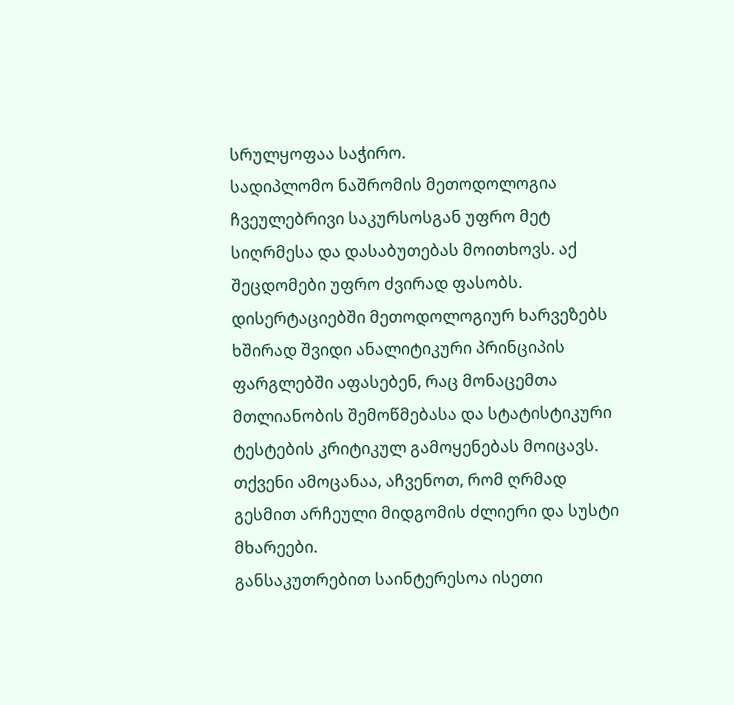სრულყოფაა საჭირო.
სადიპლომო ნაშრომის მეთოდოლოგია ჩვეულებრივი საკურსოსგან უფრო მეტ სიღრმესა და დასაბუთებას მოითხოვს. აქ შეცდომები უფრო ძვირად ფასობს. დისერტაციებში მეთოდოლოგიურ ხარვეზებს ხშირად შვიდი ანალიტიკური პრინციპის ფარგლებში აფასებენ, რაც მონაცემთა მთლიანობის შემოწმებასა და სტატისტიკური ტესტების კრიტიკულ გამოყენებას მოიცავს. თქვენი ამოცანაა, აჩვენოთ, რომ ღრმად გესმით არჩეული მიდგომის ძლიერი და სუსტი მხარეები.
განსაკუთრებით საინტერესოა ისეთი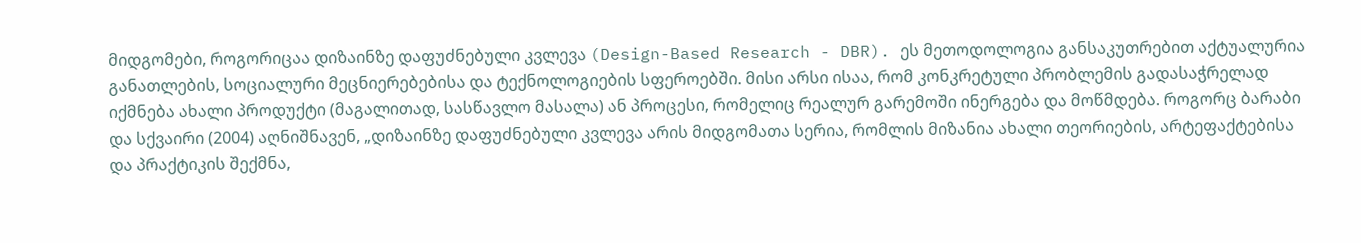მიდგომები, როგორიცაა დიზაინზე დაფუძნებული კვლევა (Design-Based Research - DBR). ეს მეთოდოლოგია განსაკუთრებით აქტუალურია განათლების, სოციალური მეცნიერებებისა და ტექნოლოგიების სფეროებში. მისი არსი ისაა, რომ კონკრეტული პრობლემის გადასაჭრელად იქმნება ახალი პროდუქტი (მაგალითად, სასწავლო მასალა) ან პროცესი, რომელიც რეალურ გარემოში ინერგება და მოწმდება. როგორც ბარაბი და სქვაირი (2004) აღნიშნავენ, „დიზაინზე დაფუძნებული კვლევა არის მიდგომათა სერია, რომლის მიზანია ახალი თეორიების, არტეფაქტებისა და პრაქტიკის შექმნა,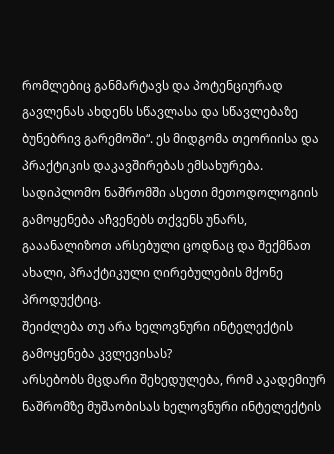რომლებიც განმარტავს და პოტენციურად გავლენას ახდენს სწავლასა და სწავლებაზე ბუნებრივ გარემოში“. ეს მიდგომა თეორიისა და პრაქტიკის დაკავშირებას ემსახურება. სადიპლომო ნაშრომში ასეთი მეთოდოლოგიის გამოყენება აჩვენებს თქვენს უნარს, გააანალიზოთ არსებული ცოდნაც და შექმნათ ახალი, პრაქტიკული ღირებულების მქონე პროდუქტიც.
შეიძლება თუ არა ხელოვნური ინტელექტის გამოყენება კვლევისას?
არსებობს მცდარი შეხედულება, რომ აკადემიურ ნაშრომზე მუშაობისას ხელოვნური ინტელექტის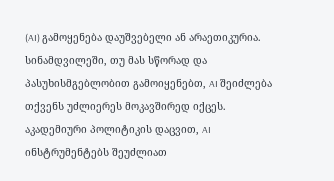(AI) გამოყენება დაუშვებელი ან არაეთიკურია. სინამდვილეში, თუ მას სწორად და პასუხისმგებლობით გამოიყენებთ, AI შეიძლება თქვენს უძლიერეს მოკავშირედ იქცეს. აკადემიური პოლიტიკის დაცვით, AI ინსტრუმენტებს შეუძლიათ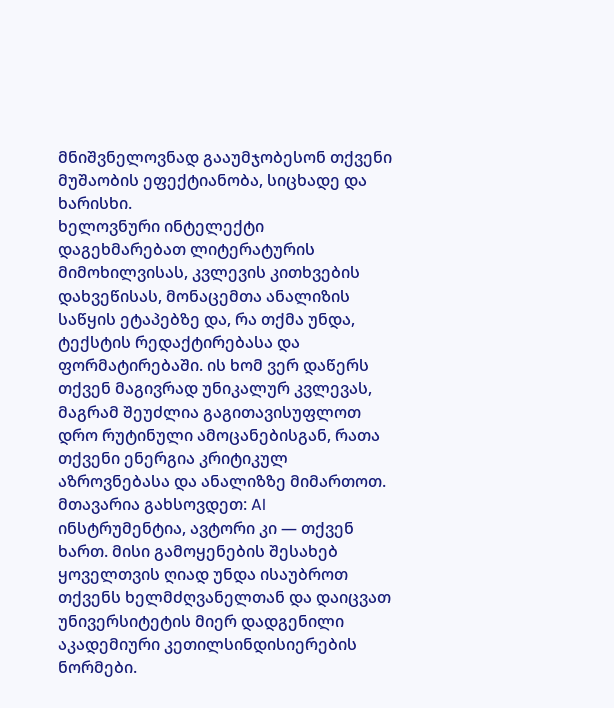მნიშვნელოვნად გააუმჯობესონ თქვენი მუშაობის ეფექტიანობა, სიცხადე და ხარისხი.
ხელოვნური ინტელექტი დაგეხმარებათ ლიტერატურის მიმოხილვისას, კვლევის კითხვების დახვეწისას, მონაცემთა ანალიზის საწყის ეტაპებზე და, რა თქმა უნდა, ტექსტის რედაქტირებასა და ფორმატირებაში. ის ხომ ვერ დაწერს თქვენ მაგივრად უნიკალურ კვლევას, მაგრამ შეუძლია გაგითავისუფლოთ დრო რუტინული ამოცანებისგან, რათა თქვენი ენერგია კრიტიკულ აზროვნებასა და ანალიზზე მიმართოთ. მთავარია გახსოვდეთ: AI ინსტრუმენტია, ავტორი კი — თქვენ ხართ. მისი გამოყენების შესახებ ყოველთვის ღიად უნდა ისაუბროთ თქვენს ხელმძღვანელთან და დაიცვათ უნივერსიტეტის მიერ დადგენილი აკადემიური კეთილსინდისიერების ნორმები.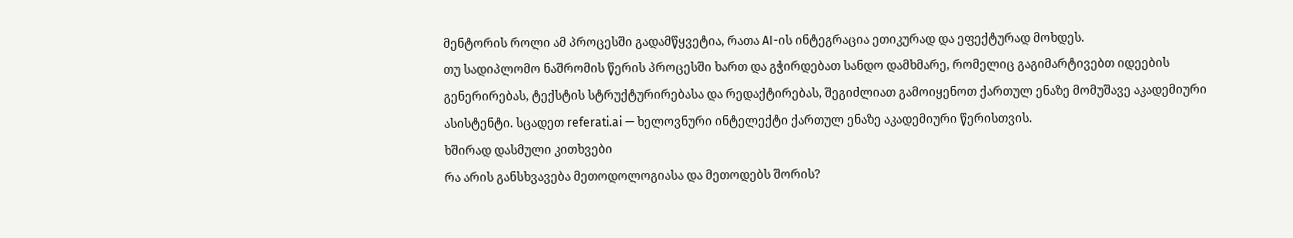მენტორის როლი ამ პროცესში გადამწყვეტია, რათა AI-ის ინტეგრაცია ეთიკურად და ეფექტურად მოხდეს.
თუ სადიპლომო ნაშრომის წერის პროცესში ხართ და გჭირდებათ სანდო დამხმარე, რომელიც გაგიმარტივებთ იდეების გენერირებას, ტექსტის სტრუქტურირებასა და რედაქტირებას, შეგიძლიათ გამოიყენოთ ქართულ ენაზე მომუშავე აკადემიური ასისტენტი. სცადეთ referati.ai — ხელოვნური ინტელექტი ქართულ ენაზე აკადემიური წერისთვის.
ხშირად დასმული კითხვები
რა არის განსხვავება მეთოდოლოგიასა და მეთოდებს შორის?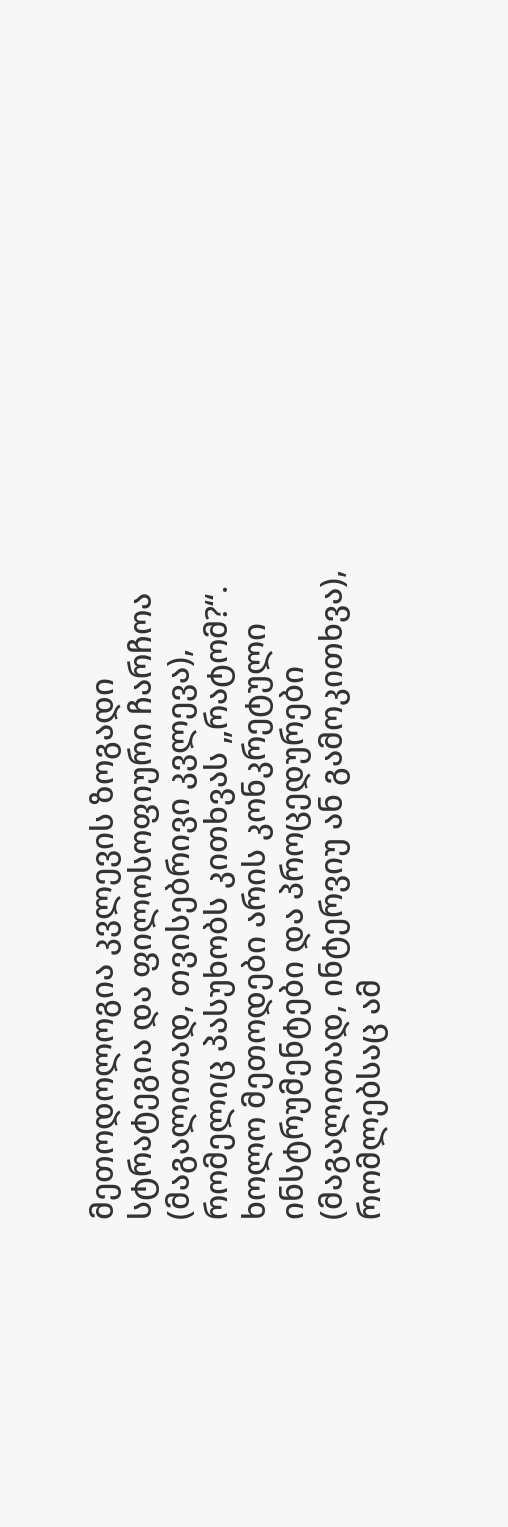მეთოდოლოგია კვლევის ზოგადი სტრატეგია და ფილოსოფიური ჩარჩოა (მაგალითად, თვისებრივი კვლევა), რომელიც პასუხობს კითხვას „რატომ?“. ხოლო მეთოდები არის კონკრეტული ინსტრუმენტები და პროცედურები (მაგალითად, ინტერვიუ ან გამოკითხვა), რომლებსაც ამ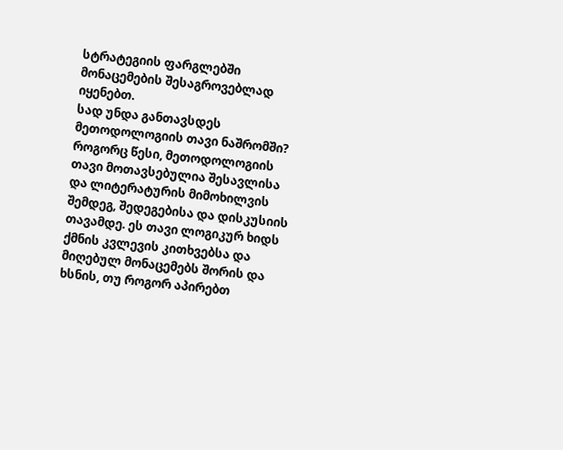სტრატეგიის ფარგლებში მონაცემების შესაგროვებლად იყენებთ.
სად უნდა განთავსდეს მეთოდოლოგიის თავი ნაშრომში?
როგორც წესი, მეთოდოლოგიის თავი მოთავსებულია შესავლისა და ლიტერატურის მიმოხილვის შემდეგ, შედეგებისა და დისკუსიის თავამდე. ეს თავი ლოგიკურ ხიდს ქმნის კვლევის კითხვებსა და მიღებულ მონაცემებს შორის და ხსნის, თუ როგორ აპირებთ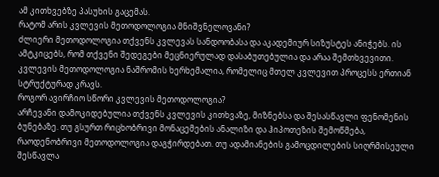ამ კითხვებზე პასუხის გაცემას.
რატომ არის კვლევის მეთოდოლოგია მნიშვნელოვანი?
ძლიერი მეთოდოლოგია თქვენს კვლევას სანდოობასა და აკადემიურ სიზუსტეს ანიჭებს. ის ამტკიცებს, რომ თქვენი შედეგები მეცნიერულად დასაბუთებულია და არაა შემთხვევითი. კვლევის მეთოდოლოგია ნაშრომის ხერხემალია, რომელიც მთელ კვლევით პროცესს ერთიან სტრუქტურად კრავს.
როგორ ავირჩიო სწორი კვლევის მეთოდოლოგია?
არჩევანი დამოკიდებულია თქვენს კვლევის კითხვაზე, მიზნებსა და შესასწავლი ფენომენის ბუნებაზე. თუ გსურთ რიცხობრივი მონაცემების ანალიზი და ჰიპოთეზის შემოწმება, რაოდენობრივი მეთოდოლოგია დაგჭირდებათ. თუ ადამიანების გამოცდილების სიღრმისეული შესწავლა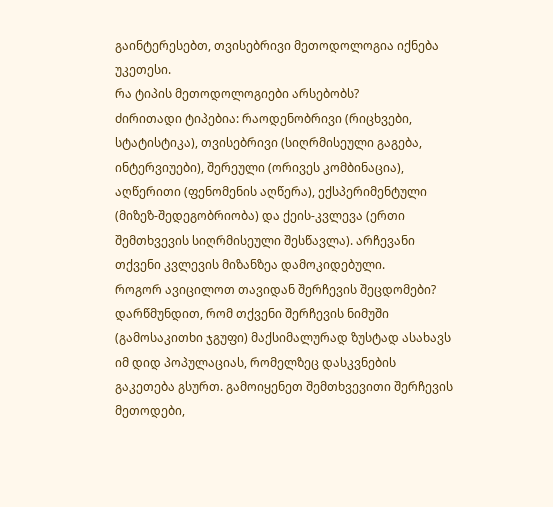გაინტერესებთ, თვისებრივი მეთოდოლოგია იქნება უკეთესი.
რა ტიპის მეთოდოლოგიები არსებობს?
ძირითადი ტიპებია: რაოდენობრივი (რიცხვები, სტატისტიკა), თვისებრივი (სიღრმისეული გაგება, ინტერვიუები), შერეული (ორივეს კომბინაცია), აღწერითი (ფენომენის აღწერა), ექსპერიმენტული (მიზეზ-შედეგობრიობა) და ქეის-კვლევა (ერთი შემთხვევის სიღრმისეული შესწავლა). არჩევანი თქვენი კვლევის მიზანზეა დამოკიდებული.
როგორ ავიცილოთ თავიდან შერჩევის შეცდომები?
დარწმუნდით, რომ თქვენი შერჩევის ნიმუში (გამოსაკითხი ჯგუფი) მაქსიმალურად ზუსტად ასახავს იმ დიდ პოპულაციას, რომელზეც დასკვნების გაკეთება გსურთ. გამოიყენეთ შემთხვევითი შერჩევის მეთოდები,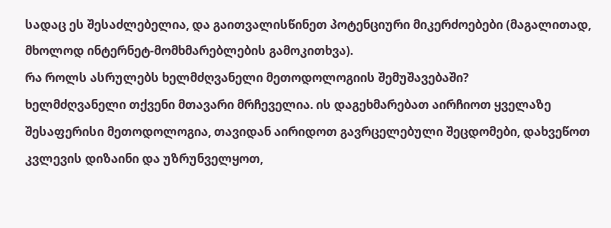სადაც ეს შესაძლებელია, და გაითვალისწინეთ პოტენციური მიკერძოებები (მაგალითად, მხოლოდ ინტერნეტ-მომხმარებლების გამოკითხვა).
რა როლს ასრულებს ხელმძღვანელი მეთოდოლოგიის შემუშავებაში?
ხელმძღვანელი თქვენი მთავარი მრჩეველია. ის დაგეხმარებათ აირჩიოთ ყველაზე შესაფერისი მეთოდოლოგია, თავიდან აირიდოთ გავრცელებული შეცდომები, დახვეწოთ კვლევის დიზაინი და უზრუნველყოთ,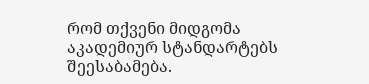რომ თქვენი მიდგომა აკადემიურ სტანდარტებს შეესაბამება.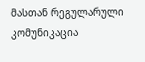მასთან რეგულარული კომუნიკაცია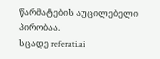წარმატების აუცილებელი პირობაა.
სცადე referati.ai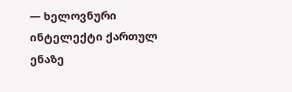— ხელოვნური ინტელექტი ქართულ ენაზე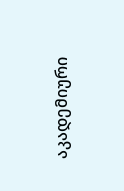აკადემიური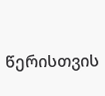წერისთვის